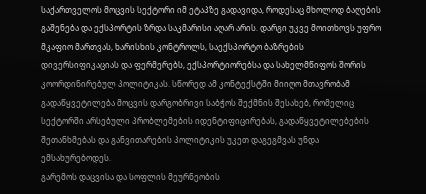საქართველოს მოცვის სექტორი იმ ეტაპზე გადავიდა, როდესაც მხოლოდ ბაღების გაშენება და ექსპორტის ზრდა საკმარისი აღარ არის. დარგი უკვე მოითხოვს უფრო მკაფიო მართვას, ხარისხის კონტროლს, საექსპორტო ბაზრების დივერსიფიკაციას და ფერმერებს, ექსპორტიორებსა და სახელმწიფოს შორის კოორდინირებულ პოლიტიკას. სწორედ ამ კონტექსტში მიიღო მთავრობამ გადაწყვეტილება მოცვის დარგობრივი საბჭოს შექმნის შესახებ, რომელიც სექტორში არსებული პრობლემების იდენტიფიცირებას, გადაწყვეტილებების შეთანხმებას და განვითარების პოლიტიკის უკეთ დაგეგმვას უნდა ემსახურებოდეს.
გარემოს დაცვისა და სოფლის მეურნეობის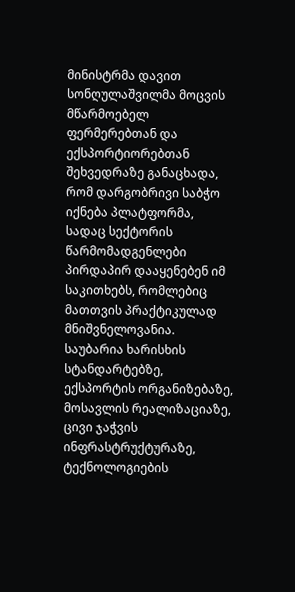მინისტრმა დავით სონღულაშვილმა მოცვის მწარმოებელ ფერმერებთან და ექსპორტიორებთან შეხვედრაზე განაცხადა, რომ დარგობრივი საბჭო იქნება პლატფორმა, სადაც სექტორის წარმომადგენლები პირდაპირ დააყენებენ იმ საკითხებს, რომლებიც მათთვის პრაქტიკულად მნიშვნელოვანია. საუბარია ხარისხის სტანდარტებზე, ექსპორტის ორგანიზებაზე, მოსავლის რეალიზაციაზე, ცივი ჯაჭვის ინფრასტრუქტურაზე, ტექნოლოგიების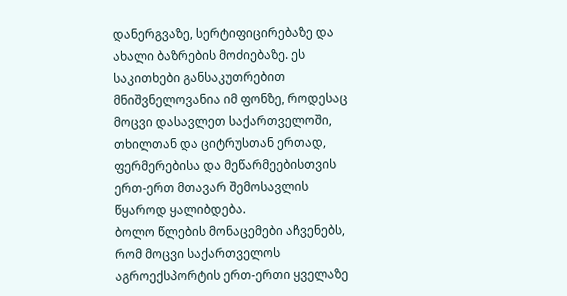დანერგვაზე, სერტიფიცირებაზე და ახალი ბაზრების მოძიებაზე. ეს საკითხები განსაკუთრებით მნიშვნელოვანია იმ ფონზე, როდესაც მოცვი დასავლეთ საქართველოში, თხილთან და ციტრუსთან ერთად, ფერმერებისა და მეწარმეებისთვის ერთ-ერთ მთავარ შემოსავლის წყაროდ ყალიბდება.
ბოლო წლების მონაცემები აჩვენებს, რომ მოცვი საქართველოს აგროექსპორტის ერთ-ერთი ყველაზე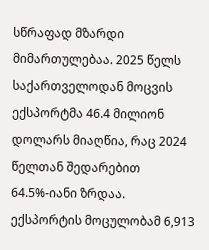სწრაფად მზარდი მიმართულებაა. 2025 წელს საქართველოდან მოცვის ექსპორტმა 46.4 მილიონ დოლარს მიაღწია, რაც 2024 წელთან შედარებით 64.5%-იანი ზრდაა. ექსპორტის მოცულობამ 6,913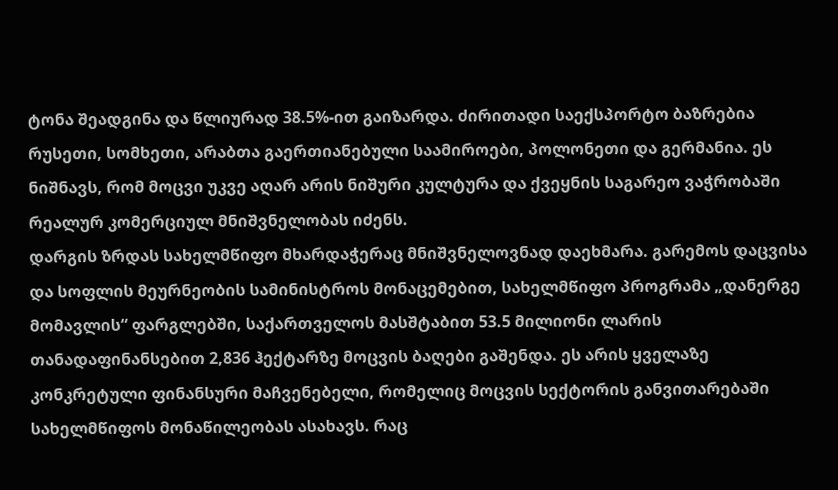ტონა შეადგინა და წლიურად 38.5%-ით გაიზარდა. ძირითადი საექსპორტო ბაზრებია რუსეთი, სომხეთი, არაბთა გაერთიანებული საამიროები, პოლონეთი და გერმანია. ეს ნიშნავს, რომ მოცვი უკვე აღარ არის ნიშური კულტურა და ქვეყნის საგარეო ვაჭრობაში რეალურ კომერციულ მნიშვნელობას იძენს.
დარგის ზრდას სახელმწიფო მხარდაჭერაც მნიშვნელოვნად დაეხმარა. გარემოს დაცვისა და სოფლის მეურნეობის სამინისტროს მონაცემებით, სახელმწიფო პროგრამა „დანერგე მომავლის“ ფარგლებში, საქართველოს მასშტაბით 53.5 მილიონი ლარის თანადაფინანსებით 2,836 ჰექტარზე მოცვის ბაღები გაშენდა. ეს არის ყველაზე კონკრეტული ფინანსური მაჩვენებელი, რომელიც მოცვის სექტორის განვითარებაში სახელმწიფოს მონაწილეობას ასახავს. რაც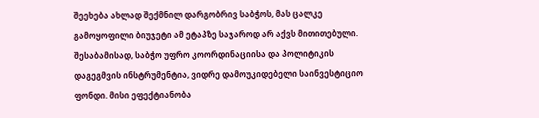შეეხება ახლად შექმნილ დარგობრივ საბჭოს, მას ცალკე გამოყოფილი ბიუჯეტი ამ ეტაპზე საჯაროდ არ აქვს მითითებული. შესაბამისად, საბჭო უფრო კოორდინაციისა და პოლიტიკის დაგეგმვის ინსტრუმენტია, ვიდრე დამოუკიდებელი საინვესტიციო ფონდი. მისი ეფექტიანობა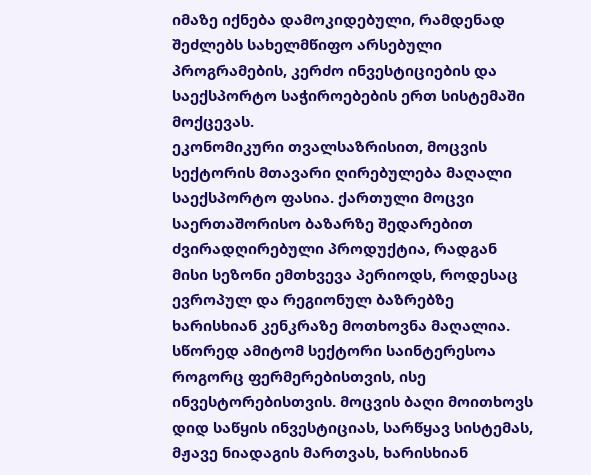იმაზე იქნება დამოკიდებული, რამდენად შეძლებს სახელმწიფო არსებული პროგრამების, კერძო ინვესტიციების და საექსპორტო საჭიროებების ერთ სისტემაში მოქცევას.
ეკონომიკური თვალსაზრისით, მოცვის სექტორის მთავარი ღირებულება მაღალი საექსპორტო ფასია. ქართული მოცვი საერთაშორისო ბაზარზე შედარებით ძვირადღირებული პროდუქტია, რადგან მისი სეზონი ემთხვევა პერიოდს, როდესაც ევროპულ და რეგიონულ ბაზრებზე ხარისხიან კენკრაზე მოთხოვნა მაღალია. სწორედ ამიტომ სექტორი საინტერესოა როგორც ფერმერებისთვის, ისე ინვესტორებისთვის. მოცვის ბაღი მოითხოვს დიდ საწყის ინვესტიციას, სარწყავ სისტემას, მჟავე ნიადაგის მართვას, ხარისხიან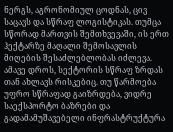ნერგს, აგრონომიულ ცოდნას, ცივ საცავს და სწრაფ ლოგისტიკას. თუმცა სწორად მართვის შემთხვევაში, ის ერთ ჰექტარზე მაღალი შემოსავლის მიღების შესაძლებლობას იძლევა.
ამავე დროს, სექტორის სწრაფ ზრდას თან ახლავს რისკებიც. თუ წარმოება უფრო სწრაფად გაიზრდება, ვიდრე საექსპორტო ბაზრები და გადამამუშავებელი ინფრასტრუქტურა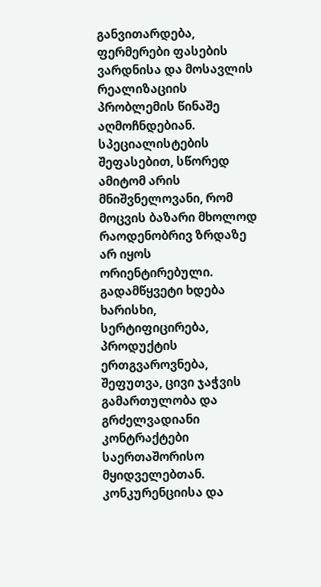განვითარდება, ფერმერები ფასების ვარდნისა და მოსავლის რეალიზაციის პრობლემის წინაშე აღმოჩნდებიან. სპეციალისტების შეფასებით, სწორედ ამიტომ არის მნიშვნელოვანი, რომ მოცვის ბაზარი მხოლოდ რაოდენობრივ ზრდაზე არ იყოს ორიენტირებული. გადამწყვეტი ხდება ხარისხი, სერტიფიცირება, პროდუქტის ერთგვაროვნება, შეფუთვა, ცივი ჯაჭვის გამართულობა და გრძელვადიანი კონტრაქტები საერთაშორისო მყიდველებთან.
კონკურენციისა და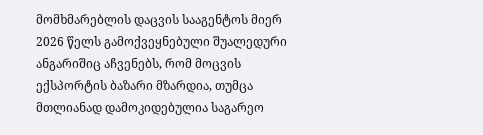მომხმარებლის დაცვის სააგენტოს მიერ 2026 წელს გამოქვეყნებული შუალედური ანგარიშიც აჩვენებს, რომ მოცვის ექსპორტის ბაზარი მზარდია, თუმცა მთლიანად დამოკიდებულია საგარეო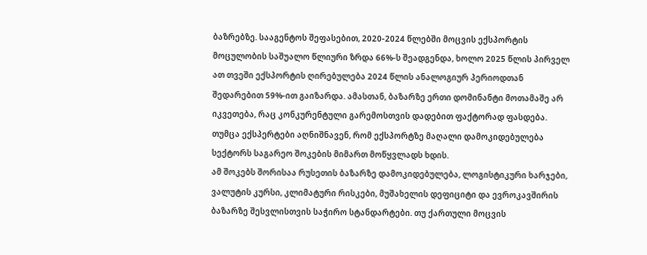ბაზრებზე. სააგენტოს შეფასებით, 2020-2024 წლებში მოცვის ექსპორტის მოცულობის საშუალო წლიური ზრდა 66%-ს შეადგენდა, ხოლო 2025 წლის პირველ ათ თვეში ექსპორტის ღირებულება 2024 წლის ანალოგიურ პერიოდთან შედარებით 59%-ით გაიზარდა. ამასთან, ბაზარზე ერთი დომინანტი მოთამაშე არ იკვეთება, რაც კონკურენტული გარემოსთვის დადებით ფაქტორად ფასდება. თუმცა ექსპერტები აღნიშნავენ, რომ ექსპორტზე მაღალი დამოკიდებულება სექტორს საგარეო შოკების მიმართ მოწყვლადს ხდის.
ამ შოკებს შორისაა რუსეთის ბაზარზე დამოკიდებულება, ლოგისტიკური ხარჯები, ვალუტის კურსი, კლიმატური რისკები, მუშახელის დეფიციტი და ევროკავშირის ბაზარზე შესვლისთვის საჭირო სტანდარტები. თუ ქართული მოცვის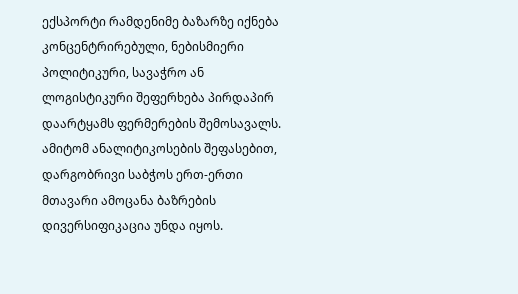ექსპორტი რამდენიმე ბაზარზე იქნება კონცენტრირებული, ნებისმიერი პოლიტიკური, სავაჭრო ან ლოგისტიკური შეფერხება პირდაპირ დაარტყამს ფერმერების შემოსავალს. ამიტომ ანალიტიკოსების შეფასებით, დარგობრივი საბჭოს ერთ-ერთი მთავარი ამოცანა ბაზრების დივერსიფიკაცია უნდა იყოს.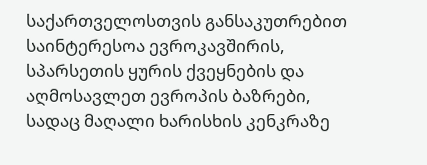საქართველოსთვის განსაკუთრებით საინტერესოა ევროკავშირის, სპარსეთის ყურის ქვეყნების და აღმოსავლეთ ევროპის ბაზრები, სადაც მაღალი ხარისხის კენკრაზე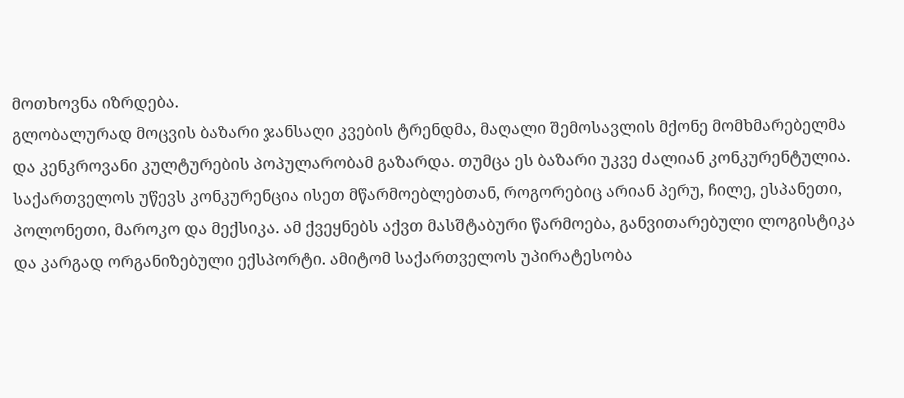მოთხოვნა იზრდება.
გლობალურად მოცვის ბაზარი ჯანსაღი კვების ტრენდმა, მაღალი შემოსავლის მქონე მომხმარებელმა და კენკროვანი კულტურების პოპულარობამ გაზარდა. თუმცა ეს ბაზარი უკვე ძალიან კონკურენტულია. საქართველოს უწევს კონკურენცია ისეთ მწარმოებლებთან, როგორებიც არიან პერუ, ჩილე, ესპანეთი, პოლონეთი, მაროკო და მექსიკა. ამ ქვეყნებს აქვთ მასშტაბური წარმოება, განვითარებული ლოგისტიკა და კარგად ორგანიზებული ექსპორტი. ამიტომ საქართველოს უპირატესობა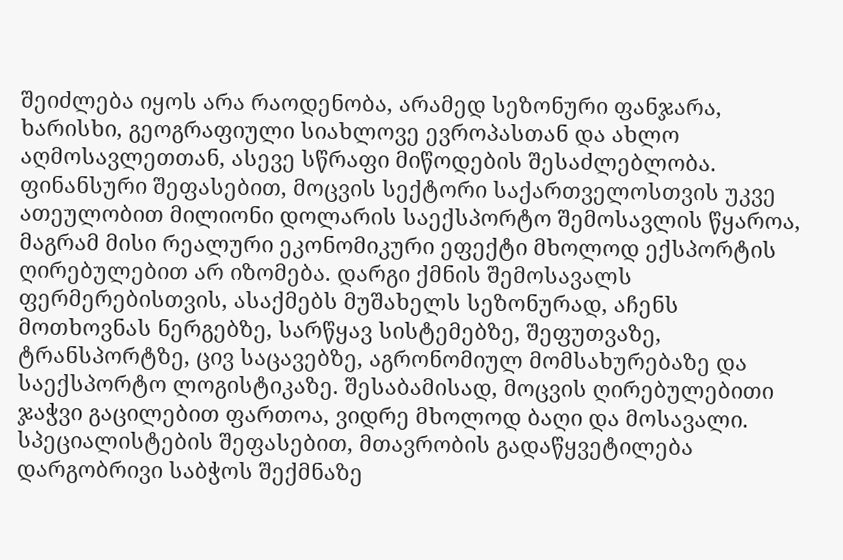შეიძლება იყოს არა რაოდენობა, არამედ სეზონური ფანჯარა, ხარისხი, გეოგრაფიული სიახლოვე ევროპასთან და ახლო აღმოსავლეთთან, ასევე სწრაფი მიწოდების შესაძლებლობა.
ფინანსური შეფასებით, მოცვის სექტორი საქართველოსთვის უკვე ათეულობით მილიონი დოლარის საექსპორტო შემოსავლის წყაროა, მაგრამ მისი რეალური ეკონომიკური ეფექტი მხოლოდ ექსპორტის ღირებულებით არ იზომება. დარგი ქმნის შემოსავალს ფერმერებისთვის, ასაქმებს მუშახელს სეზონურად, აჩენს მოთხოვნას ნერგებზე, სარწყავ სისტემებზე, შეფუთვაზე, ტრანსპორტზე, ცივ საცავებზე, აგრონომიულ მომსახურებაზე და საექსპორტო ლოგისტიკაზე. შესაბამისად, მოცვის ღირებულებითი ჯაჭვი გაცილებით ფართოა, ვიდრე მხოლოდ ბაღი და მოსავალი.
სპეციალისტების შეფასებით, მთავრობის გადაწყვეტილება დარგობრივი საბჭოს შექმნაზე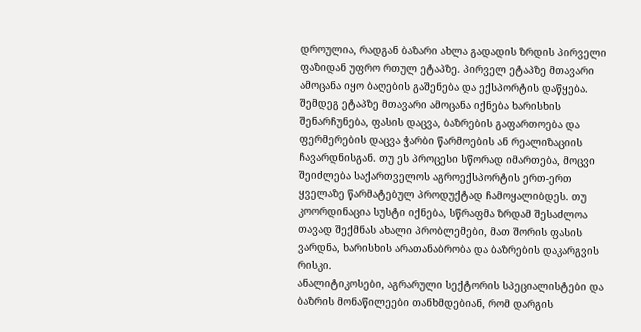დროულია, რადგან ბაზარი ახლა გადადის ზრდის პირველი ფაზიდან უფრო რთულ ეტაპზე. პირველ ეტაპზე მთავარი ამოცანა იყო ბაღების გაშენება და ექსპორტის დაწყება. შემდეგ ეტაპზე მთავარი ამოცანა იქნება ხარისხის შენარჩუნება, ფასის დაცვა, ბაზრების გაფართოება და ფერმერების დაცვა ჭარბი წარმოების ან რეალიზაციის ჩავარდნისგან. თუ ეს პროცესი სწორად იმართება, მოცვი შეიძლება საქართველოს აგროექსპორტის ერთ-ერთ ყველაზე წარმატებულ პროდუქტად ჩამოყალიბდეს. თუ კოორდინაცია სუსტი იქნება, სწრაფმა ზრდამ შესაძლოა თავად შექმნას ახალი პრობლემები, მათ შორის ფასის ვარდნა, ხარისხის არათანაბრობა და ბაზრების დაკარგვის რისკი.
ანალიტიკოსები, აგრარული სექტორის სპეციალისტები და ბაზრის მონაწილეები თანხმდებიან, რომ დარგის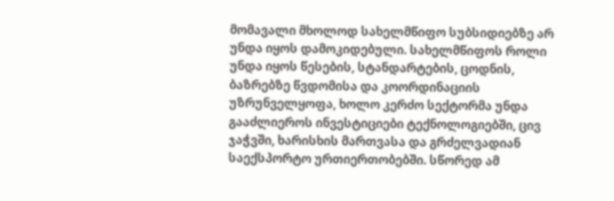მომავალი მხოლოდ სახელმწიფო სუბსიდიებზე არ უნდა იყოს დამოკიდებული. სახელმწიფოს როლი უნდა იყოს წესების, სტანდარტების, ცოდნის, ბაზრებზე წვდომისა და კოორდინაციის უზრუნველყოფა, ხოლო კერძო სექტორმა უნდა გააძლიეროს ინვესტიციები ტექნოლოგიებში, ცივ ჯაჭვში, ხარისხის მართვასა და გრძელვადიან საექსპორტო ურთიერთობებში. სწორედ ამ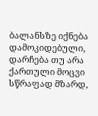ბალანსზე იქნება დამოკიდებული, დარჩება თუ არა ქართული მოცვი სწრაფად მზარდ,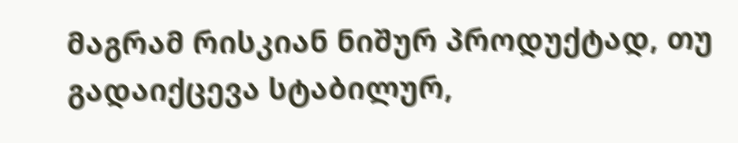მაგრამ რისკიან ნიშურ პროდუქტად, თუ გადაიქცევა სტაბილურ,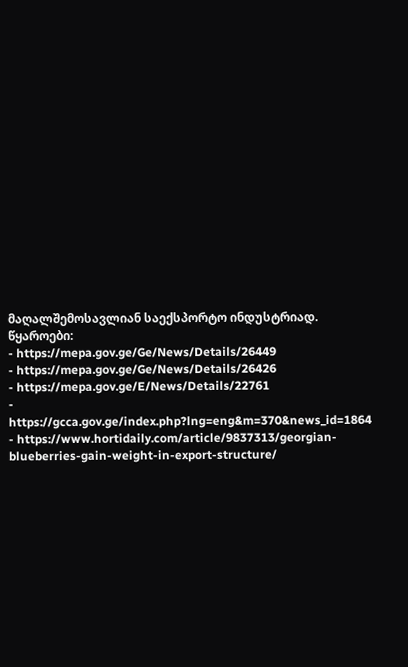მაღალშემოსავლიან საექსპორტო ინდუსტრიად.
წყაროები:
- https://mepa.gov.ge/Ge/News/Details/26449
- https://mepa.gov.ge/Ge/News/Details/26426
- https://mepa.gov.ge/E/News/Details/22761
- https://gcca.gov.ge/index.php?lng=eng&m=370&news_id=1864
- https://www.hortidaily.com/article/9837313/georgian-blueberries-gain-weight-in-export-structure/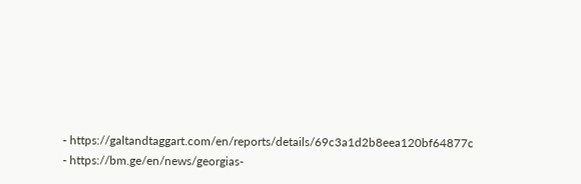- https://galtandtaggart.com/en/reports/details/69c3a1d2b8eea120bf64877c
- https://bm.ge/en/news/georgias-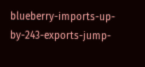blueberry-imports-up-by-243-exports-jump-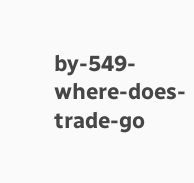by-549-where-does-trade-go